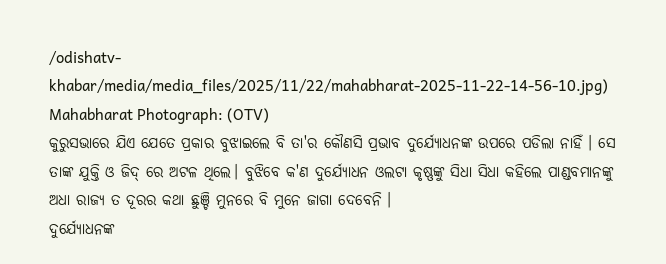/odishatv-khabar/media/media_files/2025/11/22/mahabharat-2025-11-22-14-56-10.jpg)
Mahabharat Photograph: (OTV)
କୁରୁସଭାରେ ଯିଏ ଯେତେ ପ୍ରକାର ବୁଝାଇଲେ ବି ତା'ର କୌଣସି ପ୍ରଭାବ ଦୁର୍ଯ୍ୟୋଧନଙ୍କ ଉପରେ ପଡିଲା ନାହିଁ । ସେ ତାଙ୍କ ଯୁକ୍ତି ଓ ଜିଦ୍ ରେ ଅଟଳ ଥିଲେ। ବୁଝିବେ କ'ଣ ଦୁର୍ଯ୍ୟୋଧନ ଓଲଟା କୃଷ୍ଣଙ୍କୁ ସିଧା ସିଧା କହିଲେ ପାଣ୍ଡବମାନଙ୍କୁ ଅଧା ରାଜ୍ୟ ତ ଦୂରର କଥା ଛୁଞ୍ଚି ମୁନରେ ବି ମୁନେ ଜାଗା ଦେବେନି ।
ଦୁର୍ଯ୍ୟୋଧନଙ୍କ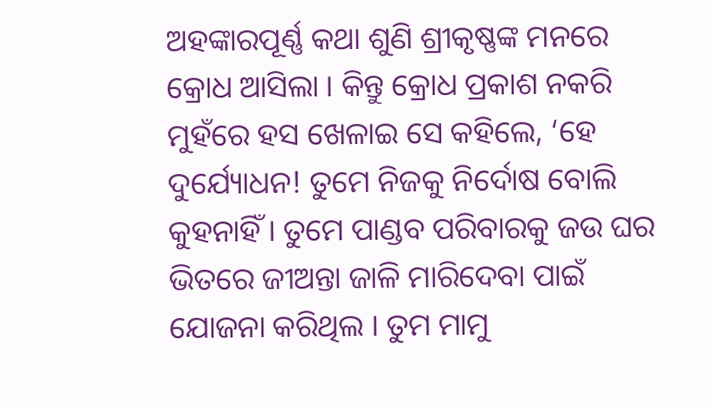ଅହଙ୍କାରପୂର୍ଣ୍ଣ କଥା ଶୁଣି ଶ୍ରୀକୃଷ୍ଣଙ୍କ ମନରେ କ୍ରୋଧ ଆସିଲା । କିନ୍ତୁ କ୍ରୋଧ ପ୍ରକାଶ ନକରି ମୁହଁରେ ହସ ଖେଳାଇ ସେ କହିଲେ, ‘ହେ ଦୁର୍ଯ୍ୟୋଧନ! ତୁମେ ନିଜକୁ ନିର୍ଦୋଷ ବୋଲି କୁହନାହିଁ । ତୁମେ ପାଣ୍ଡବ ପରିବାରକୁ ଜଉ ଘର ଭିତରେ ଜୀଅନ୍ତା ଜାଳି ମାରିଦେବା ପାଇଁ ଯୋଜନା କରିଥିଲ । ତୁମ ମାମୁ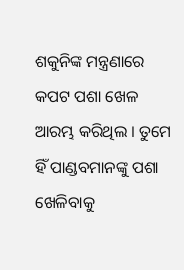ଶକୁନିଙ୍କ ମନ୍ତ୍ରଣାରେ କପଟ ପଶା ଖେଳ ଆରମ୍ଭ କରିଥିଲ । ତୁମେ ହିଁ ପାଣ୍ଡବମାନଙ୍କୁ ପଶା ଖେଳିବାକୁ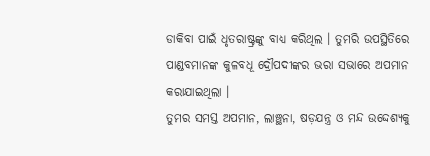ଡାକିବା ପାଇଁ ଧୃତରାଷ୍ଟ୍ରଙ୍କୁ ବାଧ୍ୟ କରିଥିଲ । ତୁମରି ଉପସ୍ଥିତିରେ ପାଣ୍ଡବମାନଙ୍କ କୁଳବଧୂ ଦ୍ରୌପଦୀଙ୍କର ଭରା ସଭାରେ ଅପମାନ କରାଯାଇଥିଲା ।
ତୁମର ସମସ୍ତ ଅପମାନ, ଲାଞ୍ଛନା, ଷଡ଼ଯନ୍ତ୍ର ଓ ମନ୍ଦ ଉଦ୍ଦେଶ୍ୟକୁ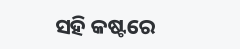ସହି କଷ୍ଟରେ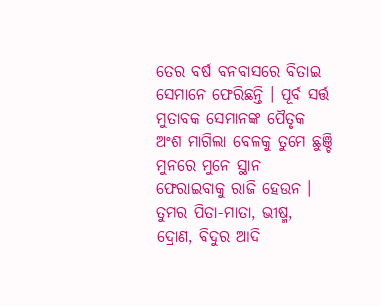ତେର ବର୍ଷ ବନବାସରେ ବିତାଇ ସେମାନେ ଫେରିଛନ୍ତି । ପୂର୍ବ ସର୍ତ୍ତ ମୁତାବକ ସେମାନଙ୍କ ପୈତୃକ ଅଂଶ ମାଗିଲା ବେଳକୁ ତୁମେ ଛୁଞ୍ଚି ମୁନରେ ମୁନେ ସ୍ଥାନ ଫେରାଇବାକୁ ରାଜି ହେଉନ । ତୁମର ପିତା-ମାତା, ଭୀଷ୍ମ, ଦ୍ରୋଣ, ବିଦୁର ଆଦି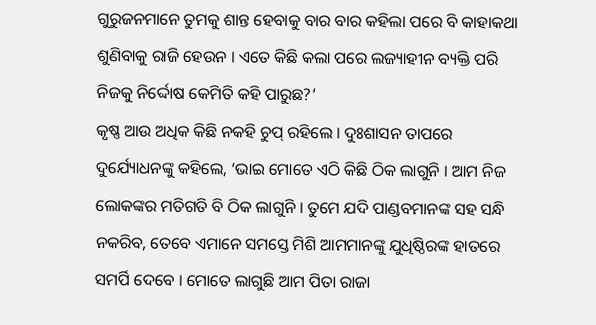ଗୁରୁଜନମାନେ ତୁମକୁ ଶାନ୍ତ ହେବାକୁ ବାର ବାର କହିଲା ପରେ ବି କାହାକଥା ଶୁଣିବାକୁ ରାଜି ହେଉନ । ଏତେ କିଛି କଲା ପରେ ଲଜ୍ୟାହୀନ ବ୍ୟକ୍ତି ପରି ନିଜକୁ ନିର୍ଦ୍ଦୋଷ କେମିତି କହି ପାରୁଛ?’
କୃଷ୍ଣ ଆଉ ଅଧିକ କିଛି ନକହି ଚୁପ୍ ରହିଲେ । ଦୁଃଶାସନ ତାପରେ ଦୁର୍ଯ୍ୟୋଧନଙ୍କୁ କହିଲେ, ‘ଭାଇ ମୋତେ ଏଠି କିଛି ଠିକ ଲାଗୁନି । ଆମ ନିଜ ଲୋକଙ୍କର ମତିଗତି ବି ଠିକ ଲାଗୁନି । ତୁମେ ଯଦି ପାଣ୍ଡବମାନଙ୍କ ସହ ସନ୍ଧି ନକରିବ, ତେବେ ଏମାନେ ସମସ୍ତେ ମିଶି ଆମମାନଙ୍କୁ ଯୁଧିଷ୍ଠିରଙ୍କ ହାତରେ ସମର୍ପି ଦେବେ । ମୋତେ ଲାଗୁଛି ଆମ ପିତା ରାଜା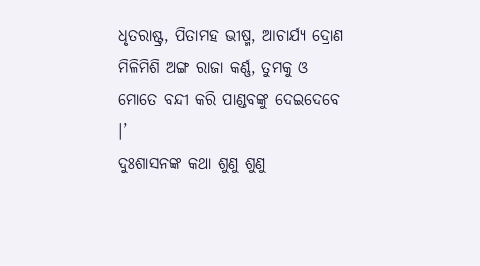ଧୃତରାଷ୍ଟ୍ର, ପିତାମହ ଭୀଷ୍ମ, ଆଚାର୍ଯ୍ୟ ଦ୍ରୋଣ ମିଳିମିଶି ଅଙ୍ଗ ରାଜା କର୍ଣ୍ଣ, ତୁମକୁ ଓ ମୋତେ ବନ୍ଦୀ କରି ପାଣ୍ଡବଙ୍କୁ ଦେଇଦେବେ ।’
ଦୁଃଶାସନଙ୍କ କଥା ଶୁଣୁ ଶୁଣୁ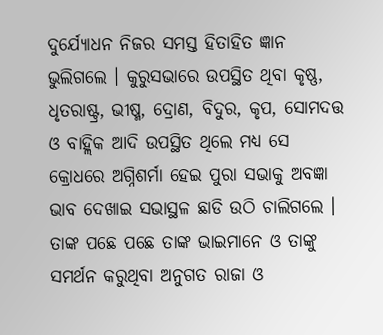ଦୁର୍ଯ୍ୟୋଧନ ନିଜର ସମସ୍ତ ହିତାହିତ ଜ୍ଞାନ ଭୁଲିଗଲେ । କୁରୁସଭାରେ ଉପସ୍ଥିତ ଥିବା କୃଷ୍ଣ, ଧୃତରାଷ୍ଟ୍ର, ଭୀଷ୍ମ, ଦ୍ରୋଣ, ବିଦୁର, କୃପ, ସୋମଦତ୍ତ ଓ ବାହ୍ଲିକ ଆଦି ଉପସ୍ଥିତ ଥିଲେ ମଧ୍ୟ ସେ କ୍ରୋଧରେ ଅଗ୍ନିଶର୍ମା ହେଇ ପୁରା ସଭାକୁ ଅବଜ୍ଞା ଭାବ ଦେଖାଇ ସଭାସ୍ଥଳ ଛାଡି ଉଠି ଚାଲିଗଲେ । ତାଙ୍କ ପଛେ ପଛେ ତାଙ୍କ ଭାଇମାନେ ଓ ତାଙ୍କୁ ସମର୍ଥନ କରୁଥିବା ଅନୁଗତ ରାଜା ଓ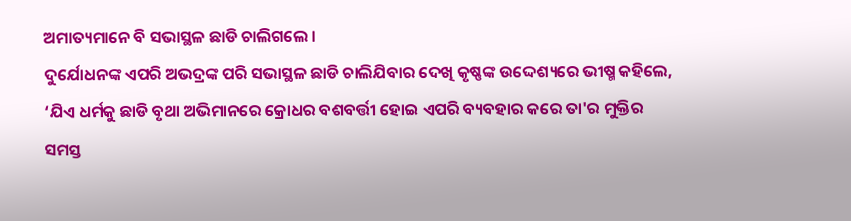ଅମାତ୍ୟମାନେ ବି ସଭାସ୍ଥଳ ଛାଡି ଚାଲିଗଲେ ।
ଦୁର୍ଯୋଧନଙ୍କ ଏପରି ଅଭଦ୍ରଙ୍କ ପରି ସଭାସ୍ଥଳ ଛାଡି ଚାଲିଯିବାର ଦେଖି କୃଷ୍ଣଙ୍କ ଉଦ୍ଦେଶ୍ୟରେ ଭୀଷ୍ମ କହିଲେ, ‘ଯିଏ ଧର୍ମକୁ ଛାଡି ବୃଥା ଅଭିମାନରେ କ୍ରୋଧର ବଶବର୍ତ୍ତୀ ହୋଇ ଏପରି ବ୍ୟବହାର କରେ ତା'ର ମୁକ୍ତିର ସମସ୍ତ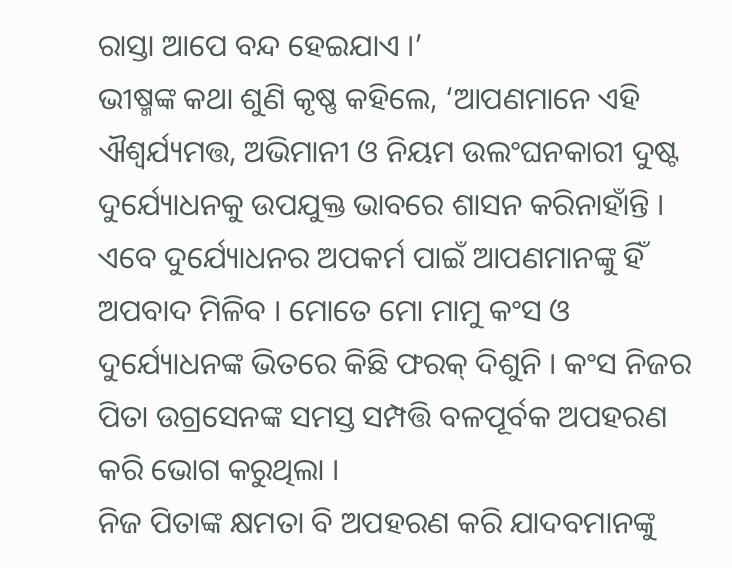ରାସ୍ତା ଆପେ ବନ୍ଦ ହେଇଯାଏ ।’
ଭୀଷ୍ମଙ୍କ କଥା ଶୁଣି କୃଷ୍ଣ କହିଲେ, ‘ଆପଣମାନେ ଏହି ଐଶ୍ୱର୍ଯ୍ୟମତ୍ତ, ଅଭିମାନୀ ଓ ନିୟମ ଉଲଂଘନକାରୀ ଦୁଷ୍ଟ ଦୁର୍ଯ୍ୟୋଧନକୁ ଉପଯୁକ୍ତ ଭାବରେ ଶାସନ କରିନାହାଁନ୍ତି । ଏବେ ଦୁର୍ଯ୍ୟୋଧନର ଅପକର୍ମ ପାଇଁ ଆପଣମାନଙ୍କୁ ହିଁ ଅପବାଦ ମିଳିବ । ମୋତେ ମୋ ମାମୁ କଂସ ଓ ଦୁର୍ଯ୍ୟୋଧନଙ୍କ ଭିତରେ କିଛି ଫରକ୍ ଦିଶୁନି । କଂସ ନିଜର ପିତା ଉଗ୍ରସେନଙ୍କ ସମସ୍ତ ସମ୍ପତ୍ତି ବଳପୂର୍ବକ ଅପହରଣ କରି ଭୋଗ କରୁଥିଲା ।
ନିଜ ପିତାଙ୍କ କ୍ଷମତା ବି ଅପହରଣ କରି ଯାଦବମାନଙ୍କୁ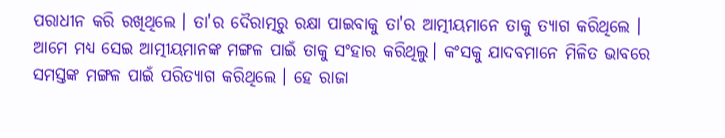ପରାଧୀନ କରି ରଖିଥିଲେ । ତା'ର ଦୈରାତ୍ମରୁ ରକ୍ଷା ପାଇବାକୁ ତା'ର ଆତ୍ମୀୟମାନେ ତାକୁ ତ୍ୟାଗ କରିଥିଲେ । ଆମେ ମଧ୍ୟ ସେଇ ଆତ୍ମୀୟମାନଙ୍କ ମଙ୍ଗଳ ପାଇଁ ତାକୁ ସଂହାର କରିଥିଲୁ। କଂସକୁ ଯାଦବମାନେ ମିଳିତ ଭାବରେ ସମସ୍ତଙ୍କ ମଙ୍ଗଳ ପାଇଁ ପରିତ୍ୟାଗ କରିଥିଲେ । ହେ ରାଜା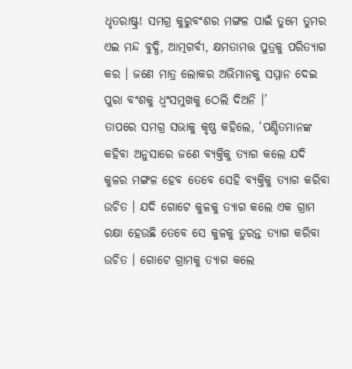ଧୃତରାଷ୍ଟ୍ର! ସମଗ୍ର କୁରୁବଂଶର ମଙ୍ଗଳ ପାଇଁ ତୁମେ ତୁମର ଏଇ ମନ୍ଦ ବୁଦ୍ଧି, ଆତ୍ମଗର୍ବୀ, କ୍ଷମତାମତ୍ତ ପୁତ୍ରକୁ ପରିତ୍ୟାଗ କର । ଜଣେ ମାତ୍ର ଲୋକର ଅଭିମାନକୁ ସମ୍ମାନ ଦେଇ ପୁରା ବଂଶକୁ ଧ୍ୱଂସମୁଖକୁ ଠେଲି ଦିଅନି ।’
ତାପରେ ସମଗ୍ର ସଭାକୁ କୃଷ୍ଣ କହିଲେ, ‘ପଣ୍ଡିତମାନଙ୍କ କହିବା ଅନୁସାରେ ଜଣେ ବ୍ୟକ୍ତିକୁ ତ୍ୟାଗ କଲେ ଯଦି କୁଳର ମଙ୍ଗଳ ହେବ ତେବେ ସେହି ବ୍ୟକ୍ତିକୁ ତ୍ୟାଗ କରିବା ଉଚିତ । ଯଦି ଗୋଟେ କୁଳକୁ ତ୍ୟାଗ କଲେ ଏକ ଗ୍ରାମ ରକ୍ଷା ହେଉଛି ତେବେ ସେ କୁଳକୁ ତୁରନ୍ତ ତ୍ୟାଗ କରିବା ଉଚିତ । ଗୋଟେ ଗ୍ରାମକୁ ତ୍ୟାଗ କଲେ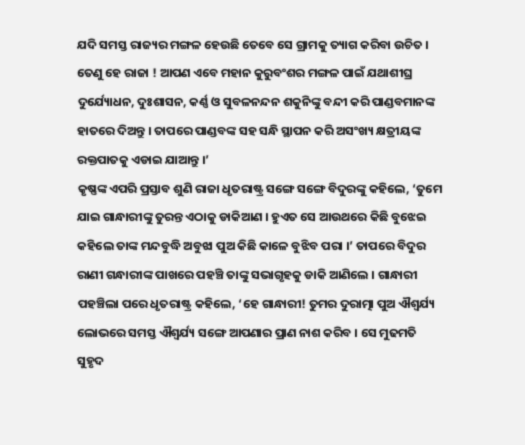ଯଦି ସମସ୍ତ ରାଜ୍ୟର ମଙ୍ଗଳ ହେଉଛି ତେବେ ସେ ଗ୍ରାମକୁ ତ୍ୟାଗ କରିବା ଉଚିତ । ତେଣୁ ହେ ରାଜା ! ଆପଣ ଏବେ ମହାନ କୁରୁବଂଶର ମଙ୍ଗଳ ପାଇଁ ଯଥାଶୀଘ୍ର ଦୁର୍ଯ୍ୟୋଧନ, ଦୁଃଶାସନ, କର୍ଣ୍ଣ ଓ ସୁବଳନନ୍ଦନ ଶକୁନିଙ୍କୁ ବନ୍ଦୀ କରି ପାଣ୍ଡବମାନଙ୍କ ହାତରେ ଦିଅନ୍ତୁ । ତାପରେ ପାଣ୍ଡବଙ୍କ ସହ ସନ୍ଧି ସ୍ଥାପନ କରି ଅସଂଖ୍ୟ କ୍ଷତ୍ରୀୟଙ୍କ ରକ୍ତପାତକୁ ଏଡାଇ ଯାଆନ୍ତୁ ।’
କୃଷ୍ଣଙ୍କ ଏପରି ପ୍ରସ୍ତାବ ଶୁଣି ରାଜା ଧୃତରାଷ୍ଟ୍ର ସଙ୍ଗେ ସଙ୍ଗେ ବିଦୁରଙ୍କୁ କହିଲେ, ‘ତୁମେ ଯାଇ ଗାନ୍ଧାରୀଙ୍କୁ ତୁରନ୍ତ ଏଠାକୁ ଡାକିଆଣ । ହୁଏତ ସେ ଆଉଥରେ କିଛି ବୁଝେଇ କହିଲେ ତାଙ୍କ ମନ୍ଦବୁଦ୍ଧି ଅବୁଝା ପୁଅ କିଛି କାଳେ ବୁଝିବ ପରା ।’ ତାପରେ ବିଦୁର ରାଣୀ ଗନ୍ଧାରୀଙ୍କ ପାଖରେ ପହଞ୍ଚି ତାଙ୍କୁ ସଭାଗୃହକୁ ଡାକି ଆଣିଲେ । ଗାନ୍ଧାରୀ ପହଞ୍ଚିଲା ପରେ ଧୃତରାଷ୍ଟ୍ର କହିଲେ, ‘ହେ ଗାନ୍ଧାରୀ! ତୁମର ଦୁରାତ୍ମା ପୁଅ ଐଶ୍ୱର୍ଯ୍ୟ ଲୋଭରେ ସମସ୍ତ ଐଶ୍ୱର୍ଯ୍ୟ ସଙ୍ଗେ ଆପଣାର ପ୍ରାଣ ନାଶ କରିବ । ସେ ମୁଢମତି ସୁହୃଦ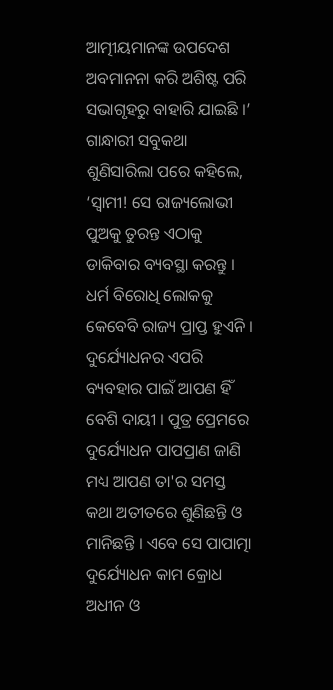ଆତ୍ମୀୟମାନଙ୍କ ଉପଦେଶ ଅବମାନନା କରି ଅଶିଷ୍ଟ ପରି ସଭାଗୃହରୁ ବାହାରି ଯାଇଛି ।’
ଗାନ୍ଧାରୀ ସବୁକଥା ଶୁଣିସାରିଲା ପରେ କହିଲେ, ‘ସ୍ୱାମୀ! ସେ ରାଜ୍ୟଲୋଭୀ ପୁଅକୁ ତୁରନ୍ତ ଏଠାକୁ ଡାକିବାର ବ୍ୟବସ୍ଥା କରନ୍ତୁ । ଧର୍ମ ବିରୋଧି ଲୋକକୁ କେବେବି ରାଜ୍ୟ ପ୍ରାପ୍ତ ହୁଏନି । ଦୁର୍ଯ୍ୟୋଧନର ଏପରି ବ୍ୟବହାର ପାଇଁ ଆପଣ ହିଁ ବେଶି ଦାୟୀ । ପୁତ୍ର ପ୍ରେମରେ ଦୁର୍ଯ୍ୟୋଧନ ପାପପ୍ରାଣ ଜାଣି ମଧ୍ୟ ଆପଣ ତା'ର ସମସ୍ତ କଥା ଅତୀତରେ ଶୁଣିଛନ୍ତି ଓ ମାନିଛନ୍ତି । ଏବେ ସେ ପାପାତ୍ମା ଦୁର୍ଯ୍ୟୋଧନ କାମ କ୍ରୋଧ ଅଧୀନ ଓ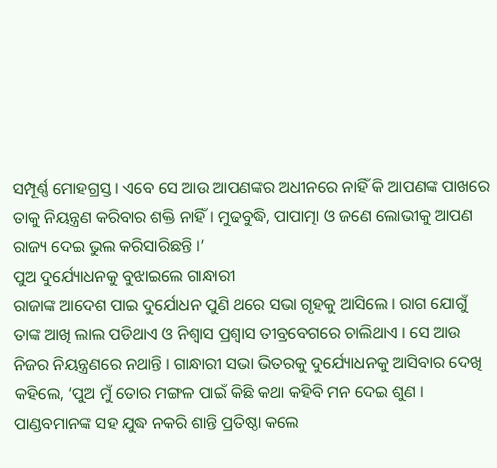ସମ୍ପୂର୍ଣ୍ଣ ମୋହଗ୍ରସ୍ତ । ଏବେ ସେ ଆଉ ଆପଣଙ୍କର ଅଧୀନରେ ନାହିଁ କି ଆପଣଙ୍କ ପାଖରେ ତାକୁ ନିୟନ୍ତ୍ରଣ କରିବାର ଶକ୍ତି ନାହିଁ । ମୁଢବୁଦ୍ଧି, ପାପାତ୍ମା ଓ ଜଣେ ଲୋଭୀକୁ ଆପଣ ରାଜ୍ୟ ଦେଇ ଭୁଲ କରିସାରିଛନ୍ତି ।’
ପୁଅ ଦୁର୍ଯ୍ୟୋଧନକୁ ବୁଝାଇଲେ ଗାନ୍ଧାରୀ
ରାଜାଙ୍କ ଆଦେଶ ପାଇ ଦୁର୍ଯୋଧନ ପୁଣି ଥରେ ସଭା ଗୃହକୁ ଆସିଲେ । ରାଗ ଯୋଗୁଁ ତାଙ୍କ ଆଖି ଲାଲ ପଡିଥାଏ ଓ ନିଶ୍ୱାସ ପ୍ରଶ୍ୱାସ ତୀବ୍ରବେଗରେ ଚାଲିଥାଏ । ସେ ଆଉ ନିଜର ନିୟନ୍ତ୍ରଣରେ ନଥାନ୍ତି । ଗାନ୍ଧାରୀ ସଭା ଭିତରକୁ ଦୁର୍ଯ୍ୟୋଧନକୁ ଆସିବାର ଦେଖି କହିଲେ, ‘ପୁଅ ମୁଁ ତୋର ମଙ୍ଗଳ ପାଇଁ କିଛି କଥା କହିବି ମନ ଦେଇ ଶୁଣ । ପାଣ୍ଡବମାନଙ୍କ ସହ ଯୁଦ୍ଧ ନକରି ଶାନ୍ତି ପ୍ରତିଷ୍ଠା କଲେ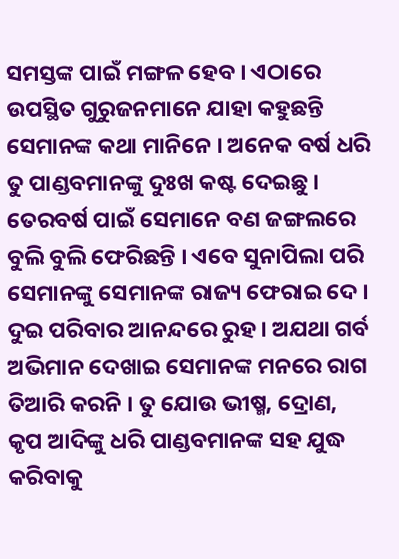ସମସ୍ତଙ୍କ ପାଇଁ ମଙ୍ଗଳ ହେବ । ଏଠାରେ ଉପସ୍ଥିତ ଗୁରୁଜନମାନେ ଯାହା କହୁଛନ୍ତି ସେମାନଙ୍କ କଥା ମାନିନେ । ଅନେକ ବର୍ଷ ଧରି ତୁ ପାଣ୍ଡବମାନଙ୍କୁ ଦୁଃଖ କଷ୍ଟ ଦେଇଛୁ ।
ତେରବର୍ଷ ପାଇଁ ସେମାନେ ବଣ ଜଙ୍ଗଲରେ ବୁଲି ବୁଲି ଫେରିଛନ୍ତି । ଏବେ ସୁନାପିଲା ପରି ସେମାନଙ୍କୁ ସେମାନଙ୍କ ରାଜ୍ୟ ଫେରାଇ ଦେ । ଦୁଇ ପରିବାର ଆନନ୍ଦରେ ରୁହ । ଅଯଥା ଗର୍ବ ଅଭିମାନ ଦେଖାଇ ସେମାନଙ୍କ ମନରେ ରାଗ ତିଆରି କରନି । ତୁ ଯୋଉ ଭୀଷ୍ମ, ଦ୍ରୋଣ, କୃପ ଆଦିଙ୍କୁ ଧରି ପାଣ୍ଡବମାନଙ୍କ ସହ ଯୁଦ୍ଧ କରିବାକୁ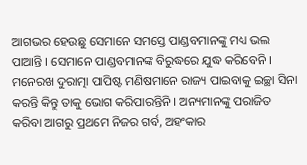ଆଗଭର ହେଉଛୁ ସେମାନେ ସମସ୍ତେ ପାଣ୍ଡବମାନଙ୍କୁ ମଧ୍ୟ ଭଲ ପାଆନ୍ତି । ସେମାନେ ପାଣ୍ଡବମାନଙ୍କ ବିରୁଦ୍ଧରେ ଯୁଦ୍ଧ କରିବେନି ।
ମନେରଖ ଦୁରାତ୍ମା ପାପିଷ୍ଟ ମଣିଷମାନେ ରାଜ୍ୟ ପାଇବାକୁ ଇଚ୍ଛା ସିନା କରନ୍ତି କିନ୍ତୁ ତାକୁ ଭୋଗ କରିପାରନ୍ତିନି । ଅନ୍ୟମାନଙ୍କୁ ପରାଜିତ କରିବା ଆଗରୁ ପ୍ରଥମେ ନିଜର ଗର୍ବ, ଅହଂକାର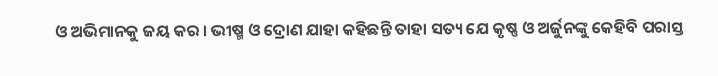ଓ ଅଭିମାନକୁ ଜୟ କର । ଭୀଷ୍ମ ଓ ଦ୍ରୋଣ ଯାହା କହିଛନ୍ତି ତାହା ସତ୍ୟ ଯେ କୃଷ୍ଣ ଓ ଅର୍ଜୁନଙ୍କୁ କେହିବି ପରାସ୍ତ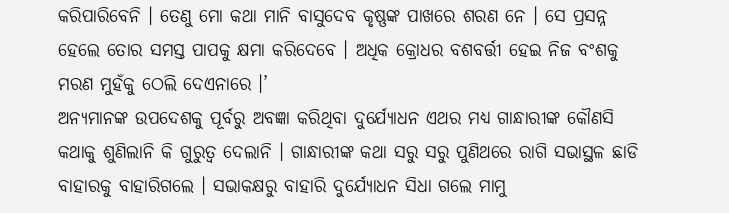କରିପାରିବେନି । ତେଣୁ ମୋ କଥା ମାନି ବାସୁଦେବ କୃଷ୍ଣଙ୍କ ପାଖରେ ଶରଣ ନେ । ସେ ପ୍ରସନ୍ନ ହେଲେ ତୋର ସମସ୍ତ ପାପକୁ କ୍ଷମା କରିଦେବେ । ଅଧିକ କ୍ରୋଧର ବଶବର୍ତ୍ତୀ ହେଇ ନିଜ ବଂଶକୁ ମରଣ ମୁହଁକୁ ଠେଲି ଦେଏନାରେ ।’
ଅନ୍ୟମାନଙ୍କ ଉପଦେଶକୁ ପୂର୍ବରୁ ଅବଜ୍ଞା କରିଥିବା ଦୁର୍ଯ୍ୟୋଧନ ଏଥର ମଧ୍ୟ ଗାନ୍ଧାରୀଙ୍କ କୌଣସି କଥାକୁ ଶୁଣିଲାନି କି ଗୁରୁତ୍ୱ ଦେଲାନି । ଗାନ୍ଧାରୀଙ୍କ କଥା ସରୁ ସରୁ ପୁଣିଥରେ ରାଗି ସଭାସ୍ଥଳ ଛାଡି ବାହାରକୁ ବାହାରିଗଲେ । ସଭାକକ୍ଷରୁ ବାହାରି ଦୁର୍ଯ୍ୟୋଧନ ସିଧା ଗଲେ ମାମୁ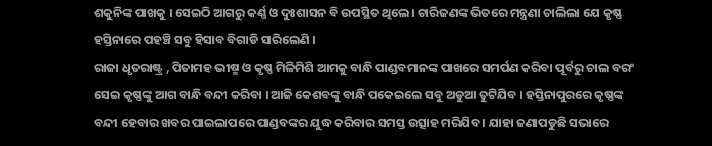ଶକୁନିଙ୍କ ପାଖକୁ । ସେଇଠି ଆଗରୁ କର୍ଣ୍ଣ ଓ ଦୁଃଶାସନ ବି ଉପସ୍ଥିତ ଥିଲେ । ଚାରିଜଣଙ୍କ ଭିତରେ ମନ୍ତ୍ରଣା ଚାଲିଲା ଯେ କୃଷ୍ଣ ହସ୍ତିନାରେ ପହଞ୍ଚି ସବୁ ହିସାବ ବିଗାଡି ସାରିଲେଣି ।
ରାଜା ଧୃତରାଷ୍ଟ୍ର , ପିତାମହ ଭୀଷ୍ମ ଓ କୃଷ୍ଣ ମିଳିମିଶି ଆମକୁ ବାନ୍ଧି ପାଣ୍ଡବମାନଙ୍କ ପାଖରେ ସମର୍ପଣ କରିବା ପୂର୍ବରୁ ଚାଲ ବରଂ ସେଇ କୃଷ୍ଣଙ୍କୁ ଆଗ ବାନ୍ଧି ବନ୍ଦୀ କରିବା । ଆଜି କେଶବଙ୍କୁ ବାନ୍ଧି ପକେଇଲେ ସବୁ ଅଡୁଆ ତୁଟିଯିବ । ହସ୍ତିନାପୁରରେ କୃଷ୍ଣଙ୍କ ବନ୍ଦୀ ହେବାର ଖବର ପାଇଲାପରେ ପାଣ୍ଡବଙ୍କର ଯୁଦ୍ଧ କରିବାର ସମସ୍ତ ଉତ୍ସାହ ମରିଯିବ । ଯାହା ଜଣାପଡୁଛି ସଭାରେ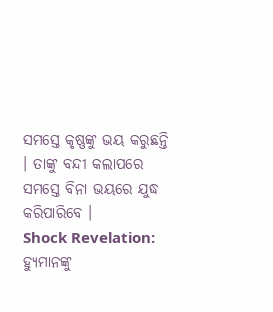ସମସ୍ତେ କୃଷ୍ଣଙ୍କୁ ଭୟ କରୁଛନ୍ତି । ତାଙ୍କୁ ବନ୍ଦୀ କଲାପରେ ସମସ୍ତେ ବିନା ଭୟରେ ଯୁଦ୍ଧ କରିପାରିବେ ।
Shock Revelation: ହ୍ୟୁମାନଙ୍କୁ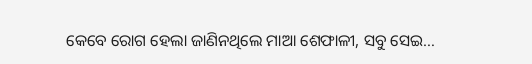କେବେ ରୋଗ ହେଲା ଜାଣିନଥିଲେ ମାଆ ଶେଫାଳୀ, ସବୁ ସେଇ…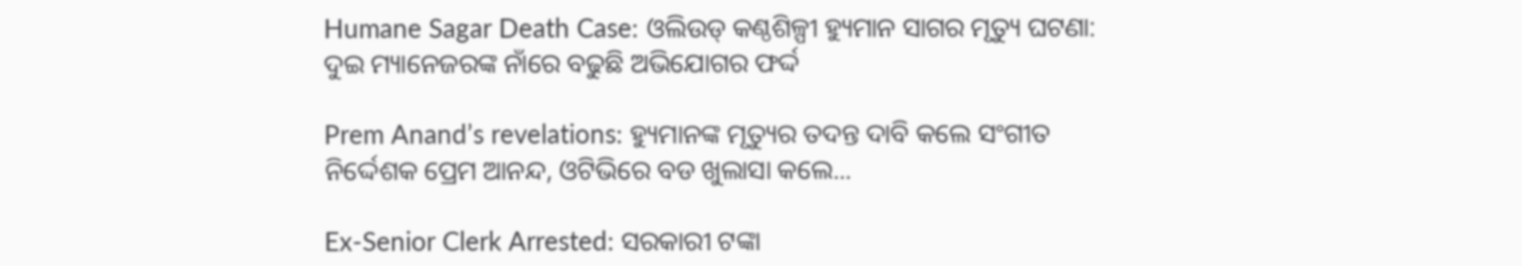Humane Sagar Death Case: ଓଲିଉଡ୍ କଣ୍ଠଶିଳ୍ପୀ ହ୍ୟୁମାନ ସାଗର ମୃତ୍ୟୁ ଘଟଣା: ଦୁଇ ମ୍ୟାନେଜରଙ୍କ ନାଁରେ ବଢୁଛି ଅଭିଯୋଗର ଫର୍ଦ୍ଦ

Prem Anand’s revelations: ହ୍ୟୁମାନଙ୍କ ମୃତ୍ୟୁର ତଦନ୍ତ ଦାବି କଲେ ସଂଗୀତ ନିର୍ଦ୍ଦେଶକ ପ୍ରେମ ଆନନ୍ଦ, ଓଟିଭିରେ ବଡ ଖୁଲାସା କଲେ...

Ex-Senior Clerk Arrested: ସରକାରୀ ଟଙ୍କା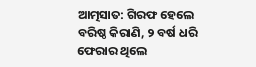ଆତ୍ମସାତ: ଗିରଫ ହେଲେ ବରିଷ୍ଠ କିରାଣି, ୨ ବର୍ଷ ଧରି ଫେରାର ଥିଲେ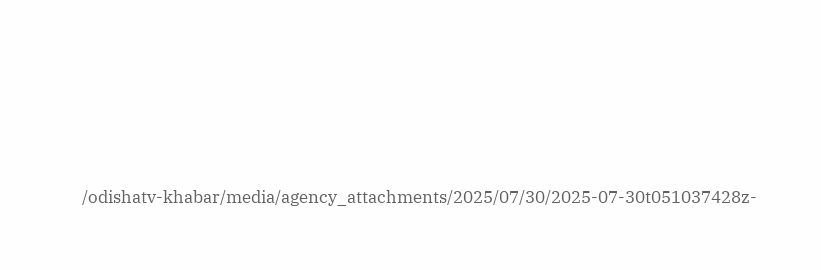/odishatv-khabar/media/agency_attachments/2025/07/30/2025-07-30t051037428z-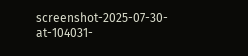screenshot-2025-07-30-at-104031-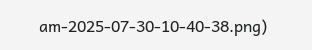am-2025-07-30-10-40-38.png)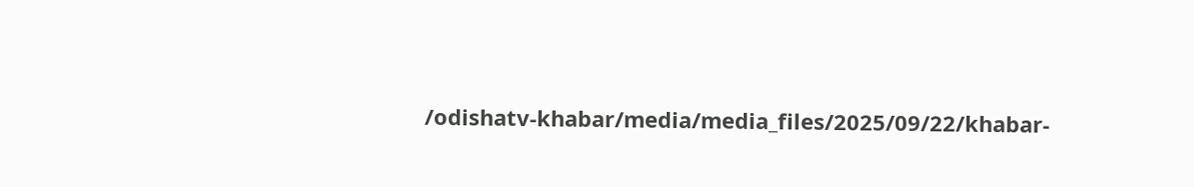/odishatv-khabar/media/media_files/2025/09/22/khabar-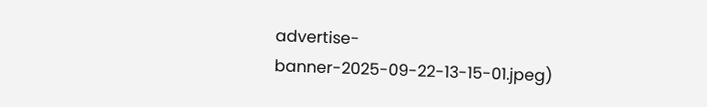advertise-banner-2025-09-22-13-15-01.jpeg)